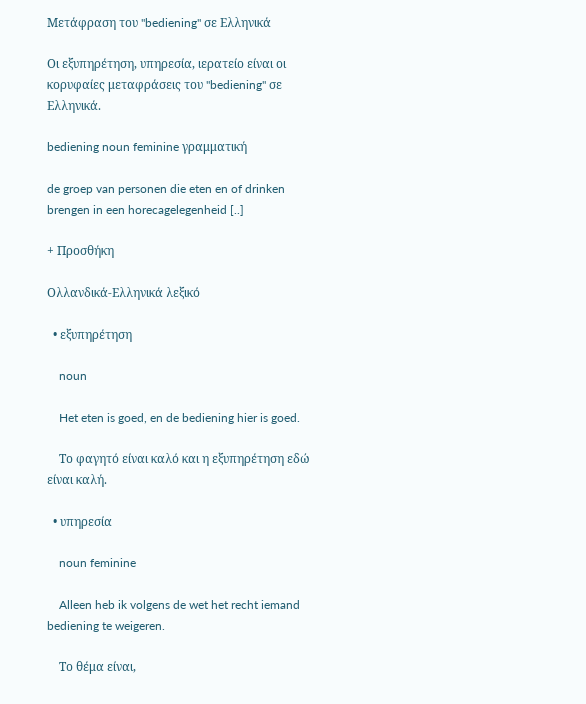Μετάφραση του "bediening" σε Ελληνικά

Οι εξυπηρέτηση, υπηρεσία, ιερατείο είναι οι κορυφαίες μεταφράσεις του "bediening" σε Ελληνικά.

bediening noun feminine γραμματική

de groep van personen die eten en of drinken brengen in een horecagelegenheid [..]

+ Προσθήκη

Ολλανδικά-Ελληνικά λεξικό

  • εξυπηρέτηση

    noun

    Het eten is goed, en de bediening hier is goed.

    Το φαγητό είναι καλό και η εξυπηρέτηση εδώ είναι καλή.

  • υπηρεσία

    noun feminine

    Alleen heb ik volgens de wet het recht iemand bediening te weigeren.

    Το θέμα είναι,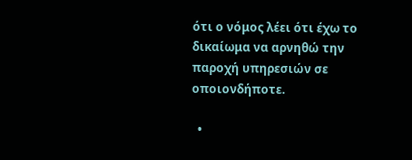ότι ο νόμος λέει ότι έχω το δικαίωμα να αρνηθώ την παροχή υπηρεσιών σε οποιονδήποτε.

  •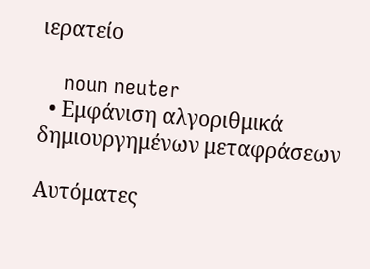ιερατείο

    noun neuter
  • Εμφάνιση αλγοριθμικά δημιουργημένων μεταφράσεων

Αυτόματες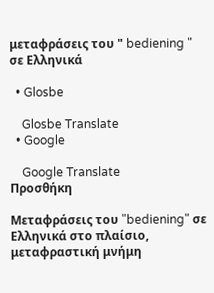μεταφράσεις του " bediening " σε Ελληνικά

  • Glosbe

    Glosbe Translate
  • Google

    Google Translate
Προσθήκη

Μεταφράσεις του "bediening" σε Ελληνικά στο πλαίσιο, μεταφραστική μνήμη